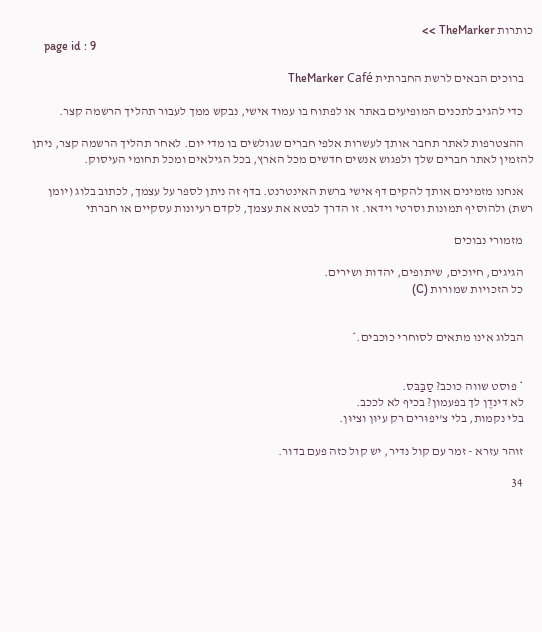כותרות TheMarker >>
    page id : 9

    ברוכים הבאים לרשת החברתית TheMarker Café

    כדי להגיב לתכנים המופיעים באתר או לפתוח בו עמוד אישי, נבקש ממך לעבור תהליך הרשמה קצר.

    ההצטרפות לאתר תחבר אותך לעשרות אלפי חברים שגולשים בו מדי יום. לאחר תהליך הרשמה קצר, ניתן להזמין לאתר חברים שלך ולפגוש אנשים חדשים מכל הארץ, בכל הגילאים ומכל תחומי העיסוק.

    אנחנו מזמינים אותך להקים דף אישי ברשת האינטרנט. בדף זה ניתן לספר על עצמך, לכתוב בלוג (יומן רשת) ולהוסיף תמונות וסרטי וידאו. זו הדרך לבטא את עצמך, לקדם רעיונות עסקיים או חברתי

    מזמורי נבוכים

    הגיגים, חיוכים, שיתופים, יהדות ושירים.
    כל הזכויות שמורות (C)


    הבלוג אינו מתאים לסוחרי כוכבים.*


    * פוסט שווה כוכב? סַבַּבּס.
    לא דינדֶן לך בפעמון? בכיף לא לככב.
    בלי נקמות, בלי צ'יפוּרים רק עיוּן וציוּן.

    זוהר עזרא - זמר עם קול נדיר, יש קול כזה פעם בדור.

    34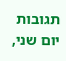תגובות   יום שני,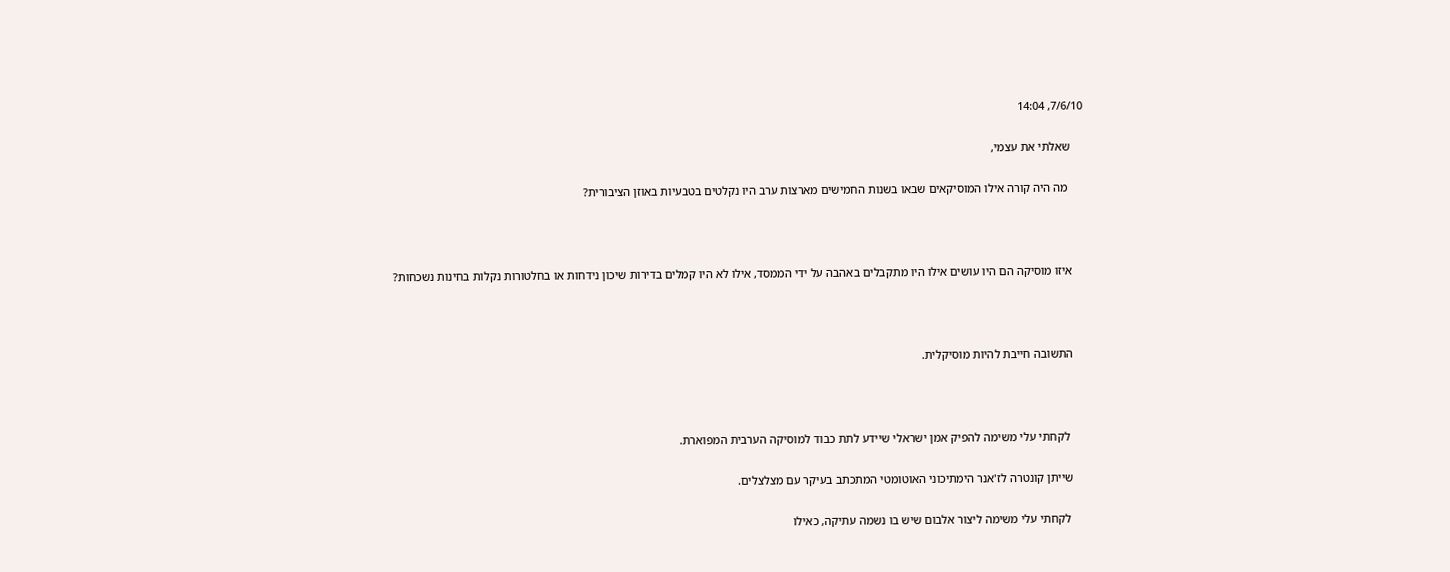7/6/10, 14:04

    שאלתי את עצמי,

     מה היה קורה אילו המוסיקאים שבאו בשנות החמישים מארצות ערב היו נקלטים בטבעיות באוזן הציבורית?



    איזו מוסיקה הם היו עושים אילו היו מתקבלים באהבה על ידי הממסד, אילו לא היו קמלים בדירות שיכון נידחות או בחלטורות נקלות בחינות נשכחות?



    התשובה חייבת להיות מוסיקלית.



     לקחתי עלי משימה להפיק אמן ישראלי שיידע לתת כבוד למוסיקה הערבית המפוארת.

    שייתן קונטרה לז'אנר הימתיכוני האוטומטי המתכתב בעיקר עם מצלצלים.

     לקחתי עלי משימה ליצור אלבום שיש בו נשמה עתיקה, כאילו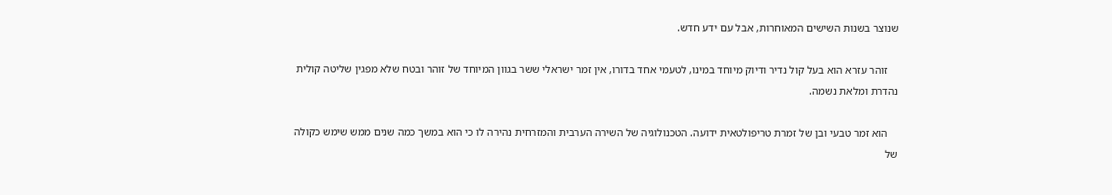שנוצר בשנות השישים המאוחרות, אבל עם ידע חדש.

    זוהר עזרא הוא בעל קול נדיר ודיוק מיוחד במינו, לטעמי אחד בדורו, אין זמר ישראלי ששר בגוון המיוחד של זוהר ובטח שלא מפגין שליטה קולית נהדרת ומלאת נשמה.

    הוא זמר טבעי ובן של זמרת טריפולטאית ידועה. הטכנולוגיה של השירה הערבית והמזרחית נהירה לו כי הוא במשך כמה שנים ממש שימש כקולה של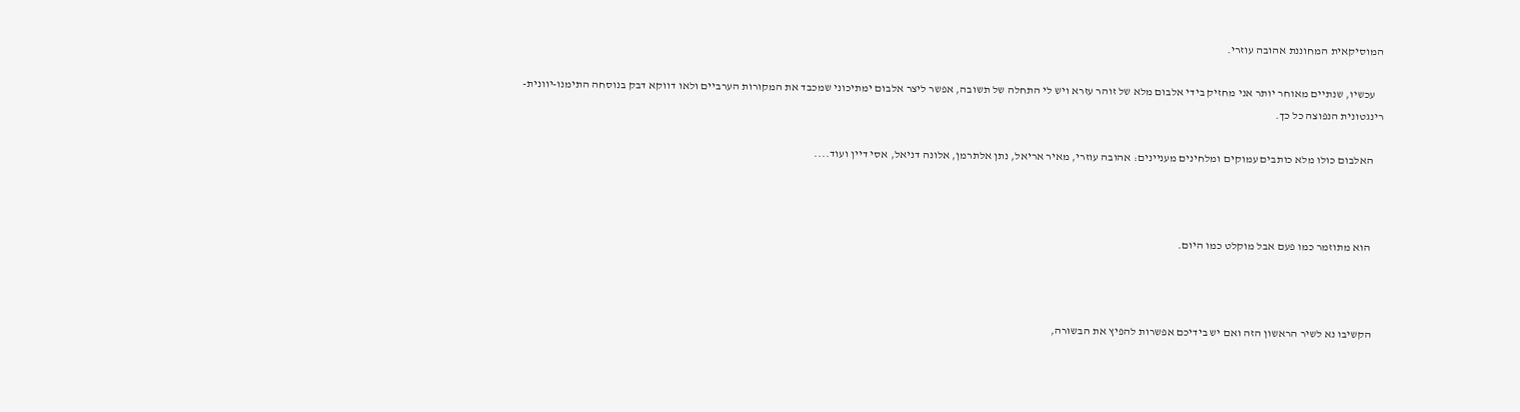המוסיקאית המחוננת אהובה עוזרי.

    עכשיו, שנתיים מאוחר יותר אני מחזיק בידי אלבום מלא של זוהר עזרא ויש לי התחלה של תשובה, אפשר ליצר אלבום ימתיכוני שמכבד את המקורות הערביים ולאו דווקא דבק בנוסחה התימנו-יוונית-רינגטונית הנפוצה כל כך.

    האלבום כולו מלא כותבים עמוקים ומלחינים מעניינים: אהובה עוזרי, מאיר אריאל, נתן אלתרמן, אלונה דניאל, אסי דיין ועוד....



     הוא מתוזמר כמו פעם אבל מוקלט כמו היום.



    הקשיבו נא לשיר הראשון הזה ואם יש בידיכם אפשרות להפיץ את הבשורה,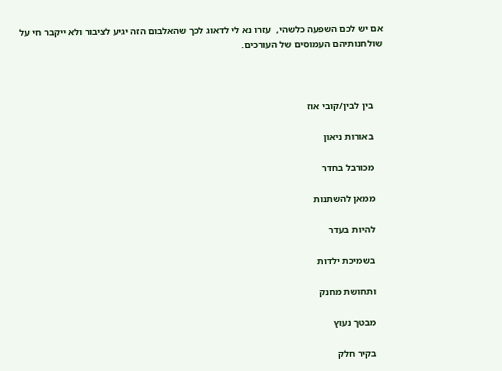אם יש לכם השפעה כלשהי,  עזרו נא לי לדאוג לכך שהאלבום הזה יגיע לציבור ולא ייקבר חי על שולחנותיהם העמוסים של העורכים.



    בין לבין/קובי אוז

    באורות ניאון

    מכורבל בחדר

    ממאן להשתנות

    להיות בעדר

    בשמיכת ילדות

    ותחושת מחנק

    מבטך נעוץ

    בקיר חלק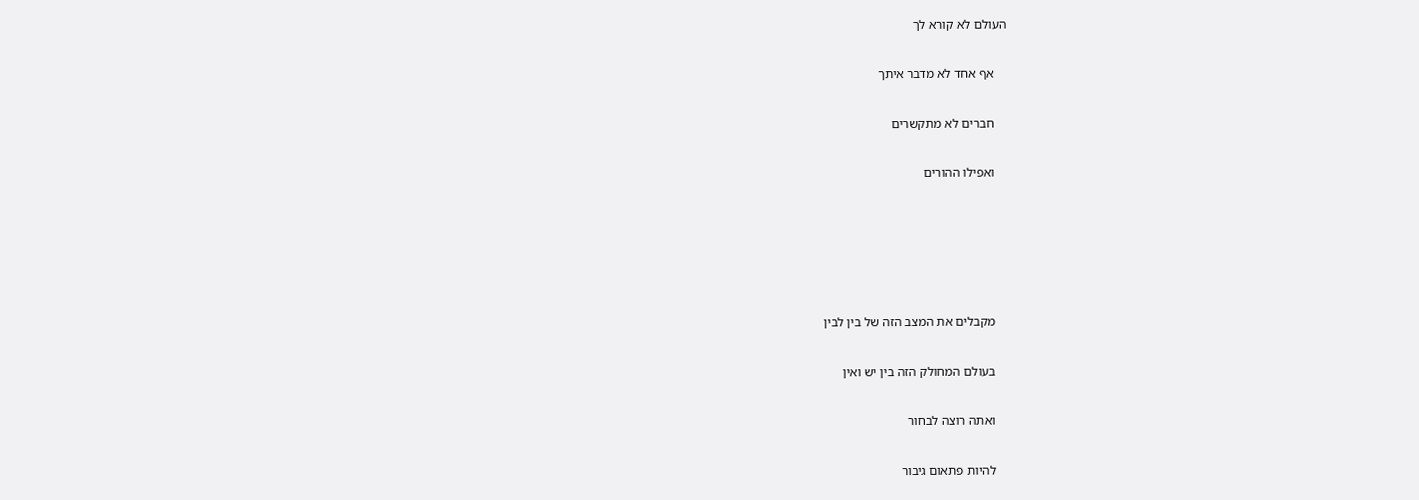העולם לא קורא לך

    אף אחד לא מדבר איתך

    חברים לא מתקשרים

    ואפילו ההורים





    מקבלים את המצב הזה של בין לבין

    בעולם המחולק הזה בין יש ואין

    ואתה רוצה לבחור

    להיות פתאום גיבור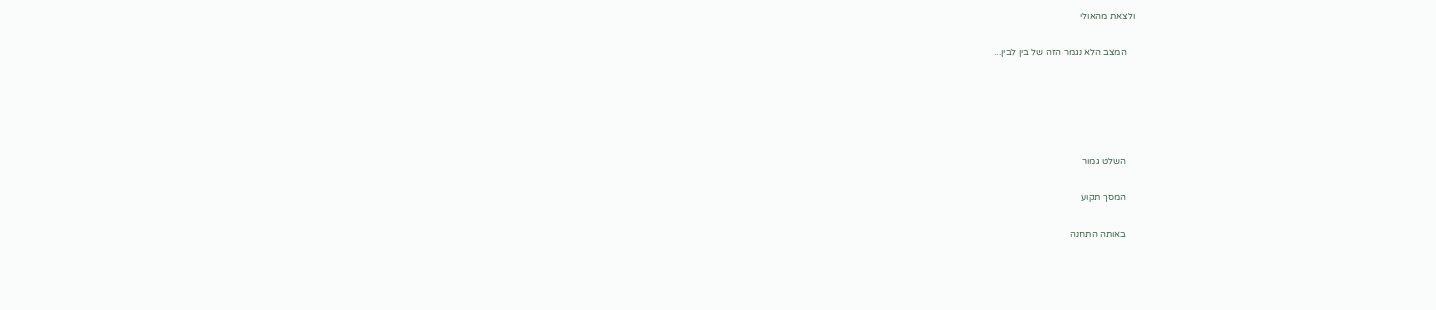ולצאת מהאולי

    המצב הלא נגמר הזה של בין לבין...





    השלט גמור

    המסך תקוע

    באותה התחנה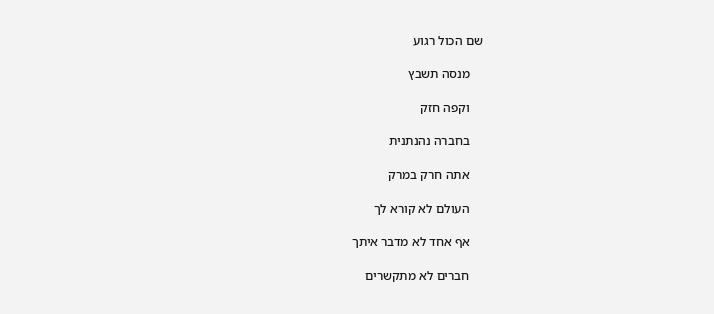שם הכול רגוע

    מנסה תשבץ

    וקפה חזק

    בחברה נהנתנית

    אתה חרק במרק

    העולם לא קורא לך

    אף אחד לא מדבר איתך

    חברים לא מתקשרים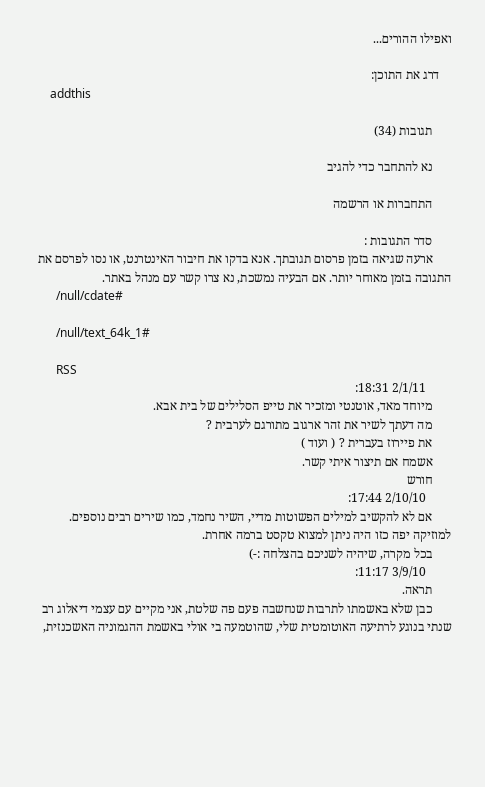ואפילו ההורים...

    דרג את התוכן:
    addthis

      תגובות (34)

      נא להתחבר כדי להגיב

      התחברות או הרשמה

      סדר התגובות :
      ארעה שגיאה בזמן פרסום תגובתך. אנא בדקו את חיבור האינטרנט, או נסו לפרסם את התגובה בזמן מאוחר יותר. אם הבעיה נמשכת, נא צרו קשר עם מנהל באתר.
      /null/cdate#

      /null/text_64k_1#

      RSS
        2/1/11 18:31:
      מיוחד מאד, אוטנטי ומזכיר את טייפ הסלילים של בית אבא.
      מה דעתך לשיר את זהר ארגוב מתורגם לערבית ?
      את פיירוז בעברית ? ( ועוד )
      אשמח אם תיצור איתי קשר.
      חורש
        2/10/10 17:44:
      אם לא להקשיב למילים הפשוטות מדיי, השיר נחמד, כמו שירים רבים נוספים. למוזיקה יפה כזו היה ניתן למצוא טקסט ברמה אחרת.
      בכל מקרה, שיהיה לשניכם בהצלחה :-)
        3/9/10 11:17:
      תראה.
      כבן שלא באשמתו לתרבות שנחשבה פעם פה שלטת, אני מקיים עם עצמי דיאלוג רב שנתי בנוגע לרתיעה האוטומטית שלי, שהוטמעה בי אולי באשמת ההגמוניה האשכנזית,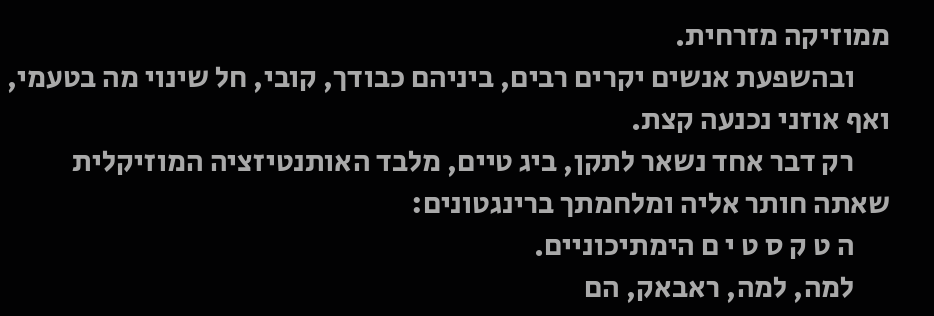ממוזיקה מזרחית.
      ובהשפעת אנשים יקרים רבים, ביניהם כבודך, קובי, חל שינוי מה בטעמי, ואף אוזני נכנעה קצת.
      רק דבר אחד נשאר לתקן, ביג טיים, מלבד האותנטיזציה המוזיקלית שאתה חותר אליה ומלחמתך ברינגטונים:
      ה ט ק ס ט י ם הימתיכוניים.
      למה, למה, ראבאק, הם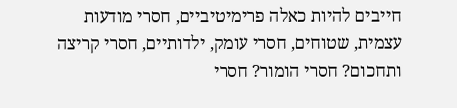חייבים להיות כאלה פרימיטיביים, חסרי מודעות עצמית, שטוחים, חסרי עומק, ילדותיים, חסרי קריצה ותחכום? חסרי הומור? חסרי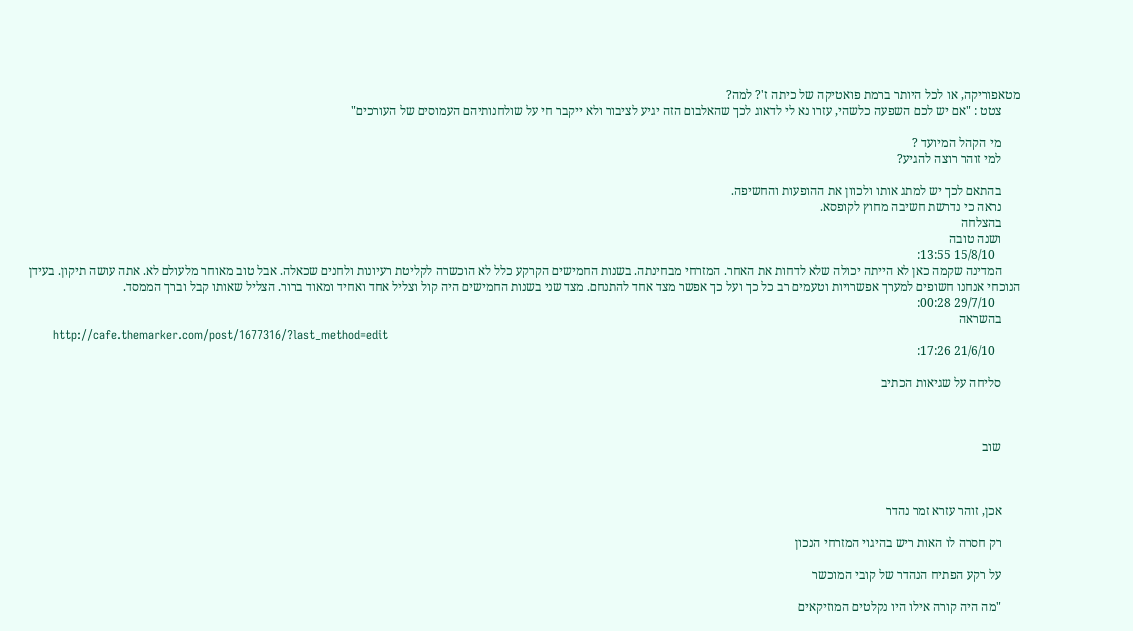מטאפוריקה, או לכל היותר ברמת פואטיקה של כיתה ז'? למה?
      צטט : "אם יש לכם השפעה כלשהי, עזרו נא לי לדאוג לכך שהאלבום הזה יגיע לציבור ולא ייקבר חי על שולחנותיהם העמוסים של העורכים"

      מי הקהל המיועד ?
      למי זוהר רוצה להגיע?

      בהתאם לכך יש למתג אותו ולכוון את ההופעות והחשיפה.
      נראה כי נדרשת חשיבה מחוץ לקופסא.
      בהצלחה
      ושנה טובה
        15/8/10 13:55:
      המדינה שקמה כאן לא הייתה יכולה שלא לדחות את האחר. המזרחי מבחינתה. בשנות החמישים הקרקע כלל לא הוכשרה לקליטת רעיונות ולחנים שכאלה. אבל טוב מאוחר מלעולם לא. אתה עושה תיקון. בעידן הנוכחי אנחנו חשופים למערך אפשרויות וטעמים רב כל כך ועל כך אפשר מצד אחד להתנחם. מצד שני בשנות החמישים היה קול וצליל אחד ואחיד ומאוד ברור. הצליל שאותו קבל וברך הממסד.
        29/7/10 00:28:
      בהשראה
      http://cafe.themarker.com/post/1677316/?last_method=edit
        21/6/10 17:26:

      סליחה על שגיאות הכתיב



      שוב



      אכן, זוהר עזרא זמר נהדר

      רק חסרה לו האות ריש בהיגוי המזרחי הנכון

      על רקע הפתיח הנהדר של קובי המוכשר

      "מה היה קורה אילו היו נקלטים המוזיקאים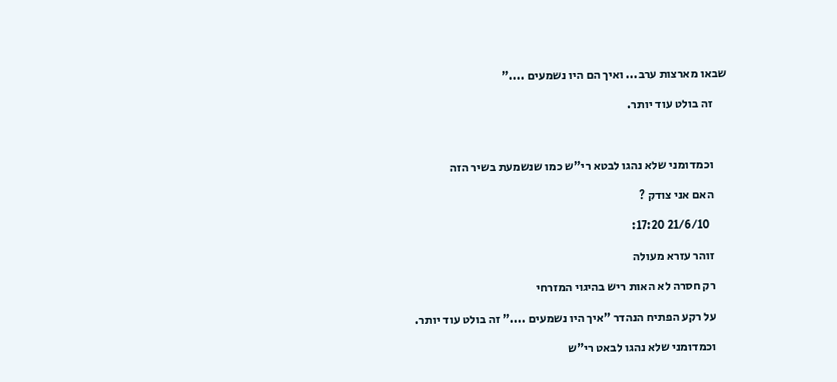שבאו מארצות ערב... ואיך הם היו נשמעים ...."

      זה בולט עוד יותר.



      וכמדומני שלא נהגו לבטא רי"ש כמו שנשמעת בשיר הזה

      האם אני צודק ?

        21/6/10 17:20:

      זוהר עזרא מעולה

      רק חסרה לא האות ריש בהיגוי המזרחי

      על רקע הפתיח הנהדר "איך היו נשמעים ...." זה בולט עוד יותר.

      וכמדומני שלא נהגו לבאט רי"ש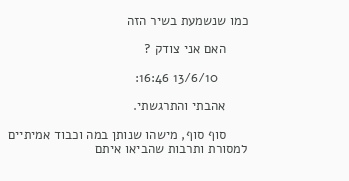כמו שנשמעת בשיר הזה

      האם אני צודק ?

        13/6/10 16:46:

      אהבתי והתרגשתי.

      סוף סוף, מישהו שנותן במה וכבוד אמיתיים למסורת ותרבות שהביאו איתם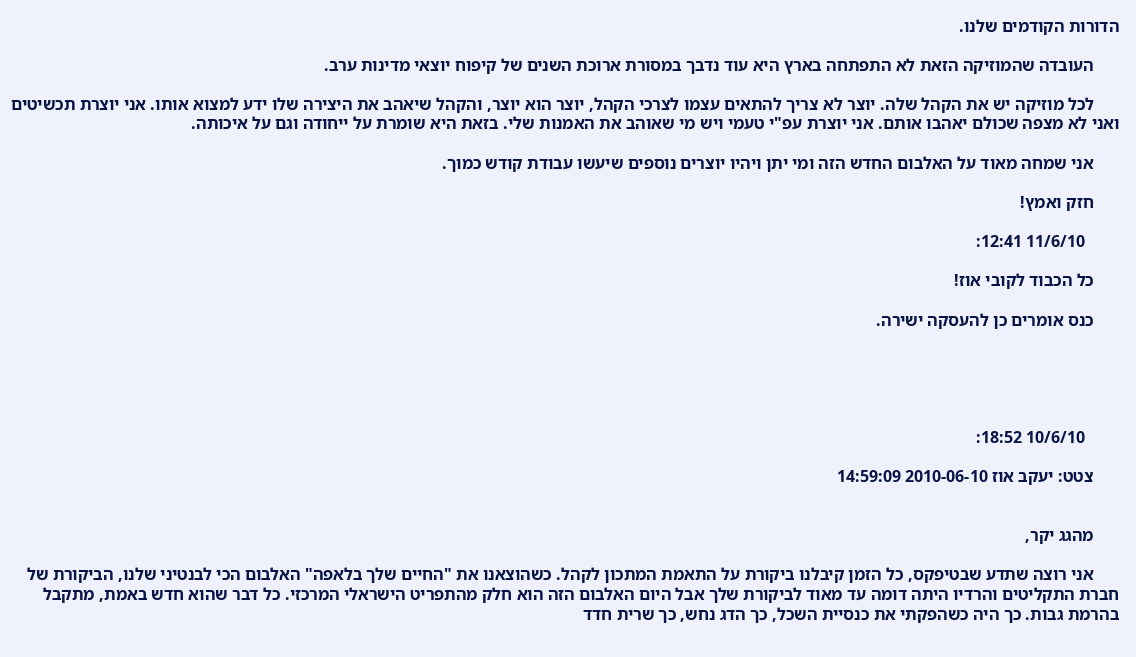הדורות הקודמים שלנו.

      העובדה שהמוזיקה הזאת לא התפתחה בארץ היא עוד נדבך במסורת ארוכת השנים של קיפוח יוצאי מדינות ערב.

      לכל מוזיקה יש את הקהל שלה. יוצר לא צריך להתאים עצמו לצרכי הקהל, יוצר הוא יוצר, והקהל שיאהב את היצירה שלו ידע למצוא אותו. אני יוצרת תכשיטים ואני לא מצפה שכולם יאהבו אותם. אני יוצרת עפ"י טעמי ויש מי שאוהב את האמנות שלי. בזאת היא שומרת על ייחודה וגם על איכותה.

      אני שמחה מאוד על האלבום החדש הזה ומי יתן ויהיו יוצרים נוספים שיעשו עבודת קודש כמוך.

      חזק ואמץ!

        11/6/10 12:41:

      כל הכבוד לקובי אוז!

      כנס אומרים כן להעסקה ישירה.





        10/6/10 18:52:

      צטט: יעקב אוז 2010-06-10 14:59:09


      מהגג יקר,

      אני רוצה שתדע שבטיפקס, כל הזמן קיבלנו ביקורת על התאמת המתכון לקהל. כשהוצאנו את "החיים שלך בלאפה" האלבום הכי לבנטיני שלנו, הביקורת של חברת התקליטים והרדיו היתה דומה עד מאוד לביקורת שלך אבל היום האלבום הזה הוא חלק מהתפריט הישראלי המרכזי. כל דבר שהוא חדש באמת, מתקבל בהרמת גבות. כך היה כשהפקתי את כנסיית השכל, כך הדג נחש, כך שרית חדד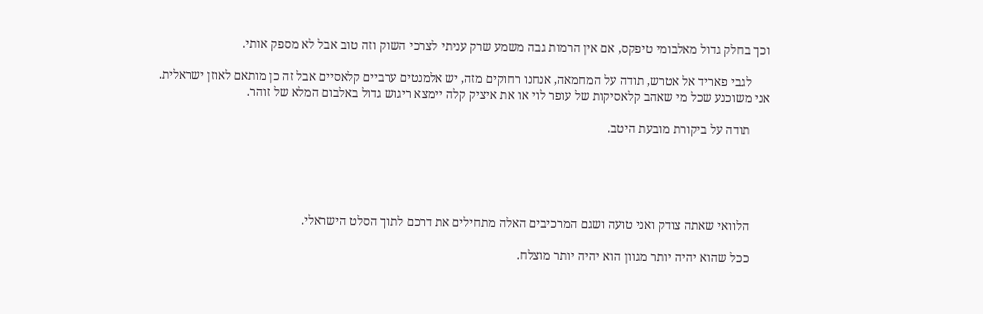וכך בחלק גדול מאלבומי טיפקס, אם אין הרמות גבה משמע שרק עניתי לצרכי השוק וזה טוב אבל לא מספק אותי.

      לגבי פאריד אל אטרש, תודה על המחמאה, אנחנו רחוקים מזה, יש אלמנטים ערביים קלאסיים אבל זה כן מותאם לאוזן ישראלית. אני משוכנע שכל מי שאהב קלאסיקות של עופר לוי או את איציק קלה יימצא ריגוש גדול באלבום המלא של זוהר.

      תודה על ביקורת מובעת היטב.





      הלוואי שאתה צודק ואני טועה ושגם המרכיבים האלה מתחילים את דרכם לתוך הסלט הישראלי.

      ככל שהוא יהיה יותר מגוון הוא יהיה יותר מוצלח.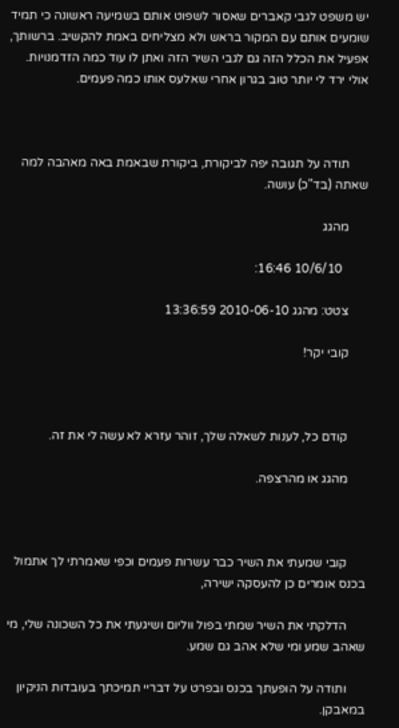יש משפט לגבי קאברים שאסור לשפוט אותם בשמיעה ראשונה כי תמיד שומעים אותם עם המקור בראש ולא מצליחים באמת להקשיב. ברשותך, אפעיל את הכלל הזה גם לגבי השיר הזה ואתן לו עוד כמה הזדמנויות. אולי ירד לי יותר טוב בגרון אחרי שאלעס אותו כמה פעמים.



      תודה על תגובה יפה לביקורת, ביקורת שבאמת באה מאהבה למה שאתה (בד"כ) עושה.

      מהגג

        10/6/10 16:46:

      צטט: מהגג 2010-06-10 13:36:59

      קובי יקר!



      קודם כל, לענות לשאלה שלך, זוהר עזרא לא עשה לי את זה.

      מהגג או מהרצפה.



      קובי שמעתי את השיר כבר עשרות פעמים וכפי שאמרתי לך אתמול בכנס אומרים כן להעסקה ישירה,

      הדלקתי את השיר שמתי בפול ווליום ושיגעתי את כל השכונה שלי, מי שאהב שמע ומי שלא אהב גם שמע.

      ותודה על הופעתך בכנס ובפרט על דבריי תמיכתך בעובדות הניקיון במאבקן.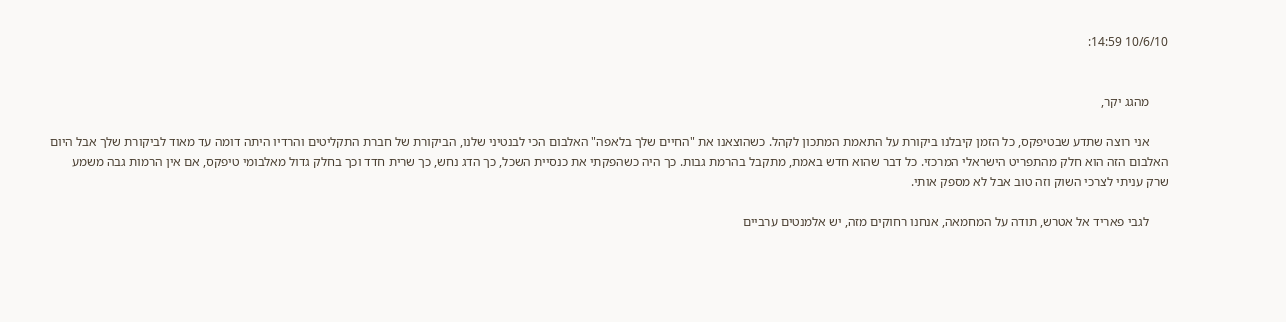10/6/10 14:59:


      מהגג יקר,

      אני רוצה שתדע שבטיפקס, כל הזמן קיבלנו ביקורת על התאמת המתכון לקהל. כשהוצאנו את "החיים שלך בלאפה" האלבום הכי לבנטיני שלנו, הביקורת של חברת התקליטים והרדיו היתה דומה עד מאוד לביקורת שלך אבל היום האלבום הזה הוא חלק מהתפריט הישראלי המרכזי. כל דבר שהוא חדש באמת, מתקבל בהרמת גבות. כך היה כשהפקתי את כנסיית השכל, כך הדג נחש, כך שרית חדד וכך בחלק גדול מאלבומי טיפקס, אם אין הרמות גבה משמע שרק עניתי לצרכי השוק וזה טוב אבל לא מספק אותי.

      לגבי פאריד אל אטרש, תודה על המחמאה, אנחנו רחוקים מזה, יש אלמנטים ערביים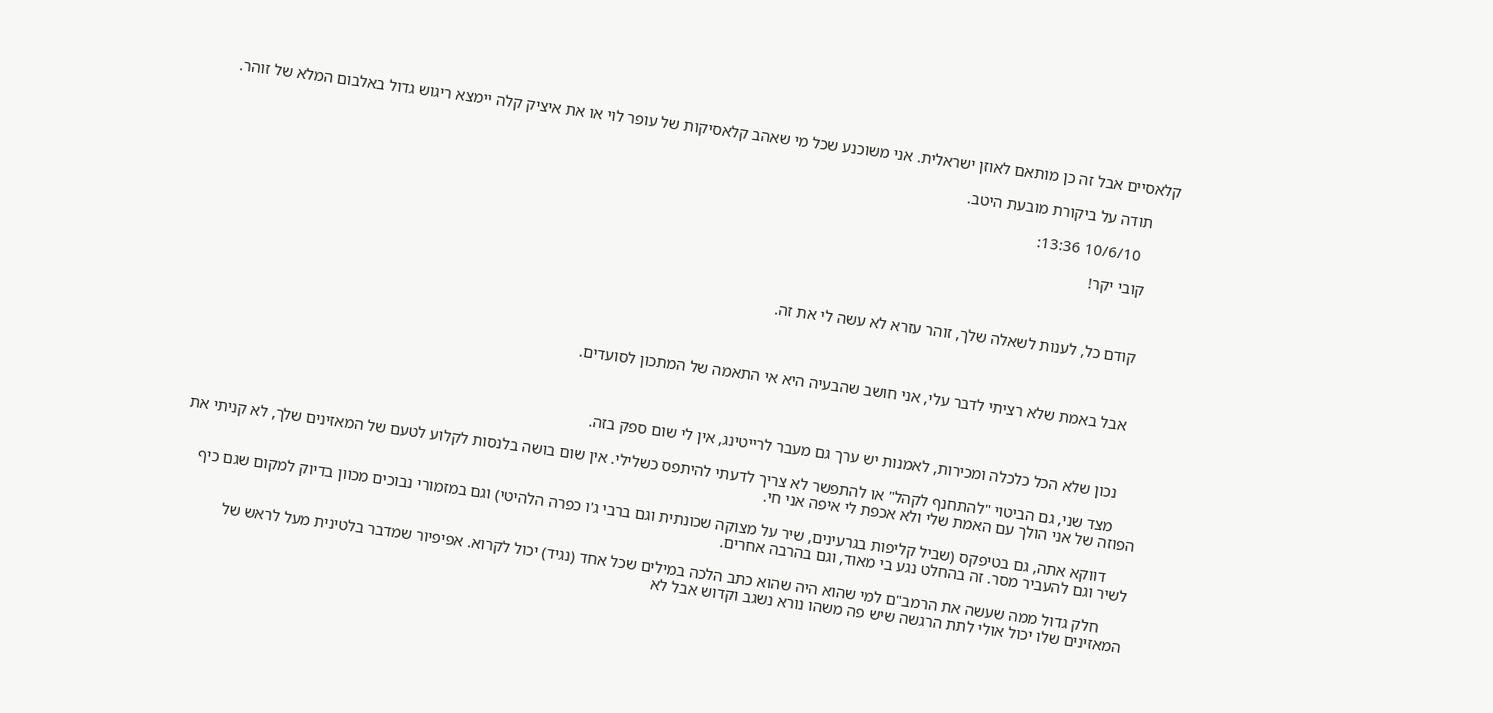קלאסיים אבל זה כן מותאם לאוזן ישראלית. אני משוכנע שכל מי שאהב קלאסיקות של עופר לוי או את איציק קלה יימצא ריגוש גדול באלבום המלא של זוהר.

      תודה על ביקורת מובעת היטב.

        10/6/10 13:36:

      קובי יקר!



      קודם כל, לענות לשאלה שלך, זוהר עזרא לא עשה לי את זה.



      אבל באמת שלא רציתי לדבר עלי, אני חושב שהבעיה היא אי התאמה של המתכון לסועדים.



      נכון שלא הכל כלכלה ומכירות, לאמנות יש ערך גם מעבר לרייטינג, אין לי שום ספק בזה.

      מצד שני, גם הביטוי "להתחנף לקהל" או להתפשר לא צריך לדעתי להיתפס כשלילי. אין שום בושה בלנסות לקלוע לטעם של המאזינים שלך, לא קניתי את הפוזה של אני הולך עם האמת שלי ולא אכפת לי איפה אני חי.

      דווקא אתה, גם בטיפקס (שביל קליפות בגרעינים, שיר על מצוקה שכונתית וגם ברבי ג'ו כפרה הלהיטי) וגם במזמורי נבוכים מכוון בדיוק למקום שגם כיף לשיר וגם להעביר מסר. זה בהחלט נגע בי מאוד, וגם בהרבה אחרים.

      חלק גדול ממה שעשה את הרמב"ם למי שהוא היה שהוא כתב הלכה במילים שכל אחד (נגיד) יכול לקרוא. אפיפיור שמדבר בלטינית מעל לראש של המאזינים שלו יכול אולי לתת הרגשה שיש פה משהו נורא נשגב וקדוש אבל לא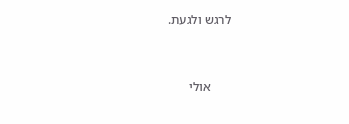לרגש ולגעת.



      אולי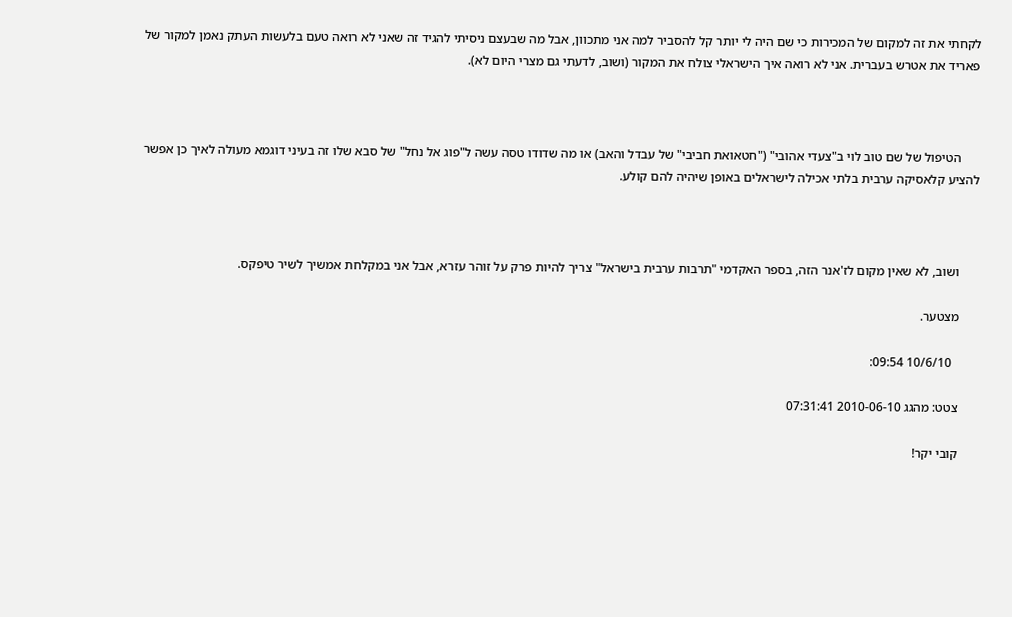לקחתי את זה למקום של המכירות כי שם היה לי יותר קל להסביר למה אני מתכוון, אבל מה שבעצם ניסיתי להגיד זה שאני לא רואה טעם בלעשות העתק נאמן למקור של פאריד את אטרש בעברית. אני לא רואה איך הישראלי צולח את המקור (ושוב, לדעתי גם מצרי היום לא).



      הטיפול של שם טוב לוי ב"צעדי אהובי" ("חטאואת חביבי" של עבדל והאב) או מה שדודו טסה עשה ל"פוג אל נחל" של סבא שלו זה בעיני דוגמא מעולה לאיך כן אפשר להציע קלאסיקה ערבית בלתי אכילה לישראלים באופן שיהיה להם קולע.



      ושוב, לא שאין מקום לז'אנר הזה, בספר האקדמי "תרבות ערבית בישראל" צריך להיות פרק על זוהר עזרא, אבל אני במקלחת אמשיך לשיר טיפקס.

      מצטער.

        10/6/10 09:54:

      צטט: מהגג 2010-06-10 07:31:41

      קובי יקר!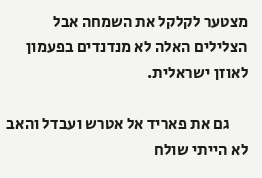מצטער לקלקל את השמחה אבל הצלילים האלה לא מנדנדים בפעמון לאוזן ישראלית.

      גם את פאריד אל אטרש ועבדל והאב לא הייתי שולח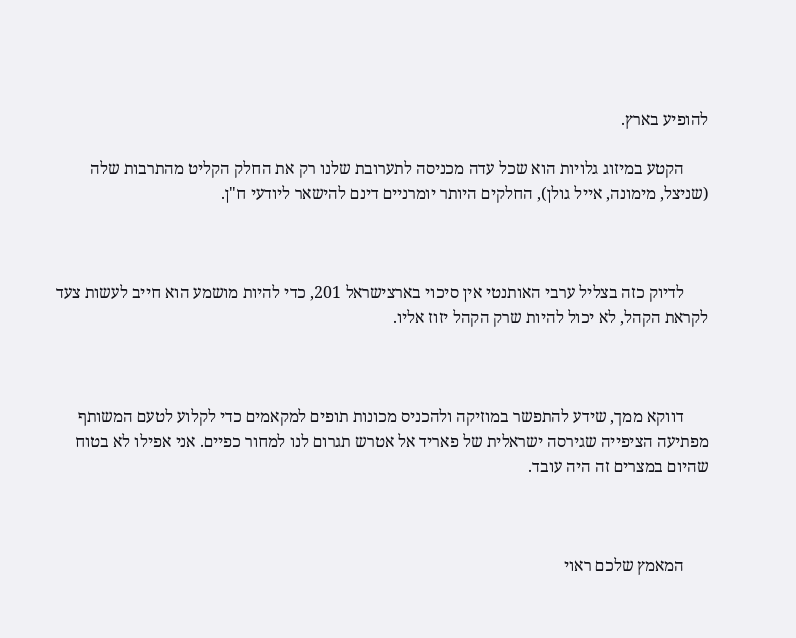להופיע בארץ.

      הקטע במיזוג גלויות הוא שכל עדה מכניסה לתערובת שלנו רק את החלק הקליט מהתרבות שלה (שניצל, מימונה, אייל גולן), החלקים היותר יומרניים דינם להישאר ליודעי ח"ן.



      לדיוק כזה בצליל ערבי האותנטי אין סיכוי בארצישראל 201, כדי להיות מושמע הוא חייב לעשות צעד לקראת הקהל, לא יכול להיות שרק הקהל יזוז אליו.



      דווקא ממך, שידע להתפשר במוזיקה ולהכניס מכונות תופים למקאמים כדי לקלוע לטעם המשותף מפתיעה הציפייה שגירסה ישראלית של פאריד אל אטרש תגרום לנו למחור כפיים. אני אפילו לא בטוח שהיום במצרים זה היה עובד.



      המאמץ שלכם ראוי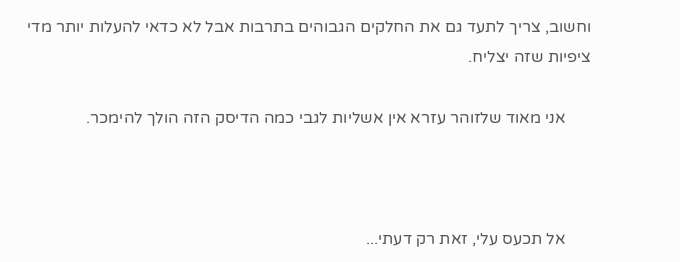וחשוב, צריך לתעד גם את החלקים הגבוהים בתרבות אבל לא כדאי להעלות יותר מדי ציפיות שזה יצליח.

      אני מאוד שלזוהר עזרא אין אשליות לגבי כמה הדיסק הזה הולך להימכר.



      אל תכעס עלי, זאת רק דעתי...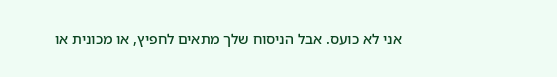אני לא כועס. אבל הניסוח שלך מתאים לחפיץ, או מכונית או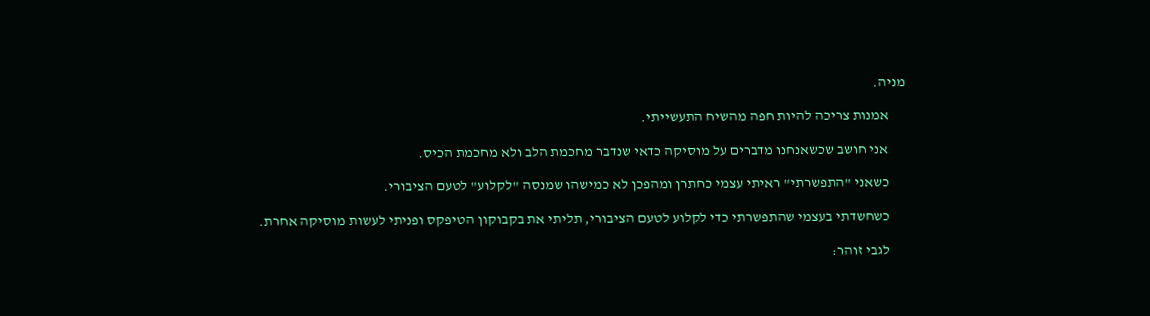מניה.

      אמנות צריכה להיות חפה מהשיח התעשייתי.

      אני חושב שכשאנחנו מדברים על מוסיקה כדאי שנדבר מחכמת הלב ולא מחכמת הכיס.

      כשאני "התפשרתי" ראיתי עצמי כחתרן ומהפכן לא כמישהו שמנסה "לקלוע" לטעם הציבורי.

      כשחשדתי בעצמי שהתפשרתי כדי לקלוע לטעם הציבורי, תליתי את בקבוקון הטיפקס ופניתי לעשות מוסיקה אחרת.

      לגבי זוהר: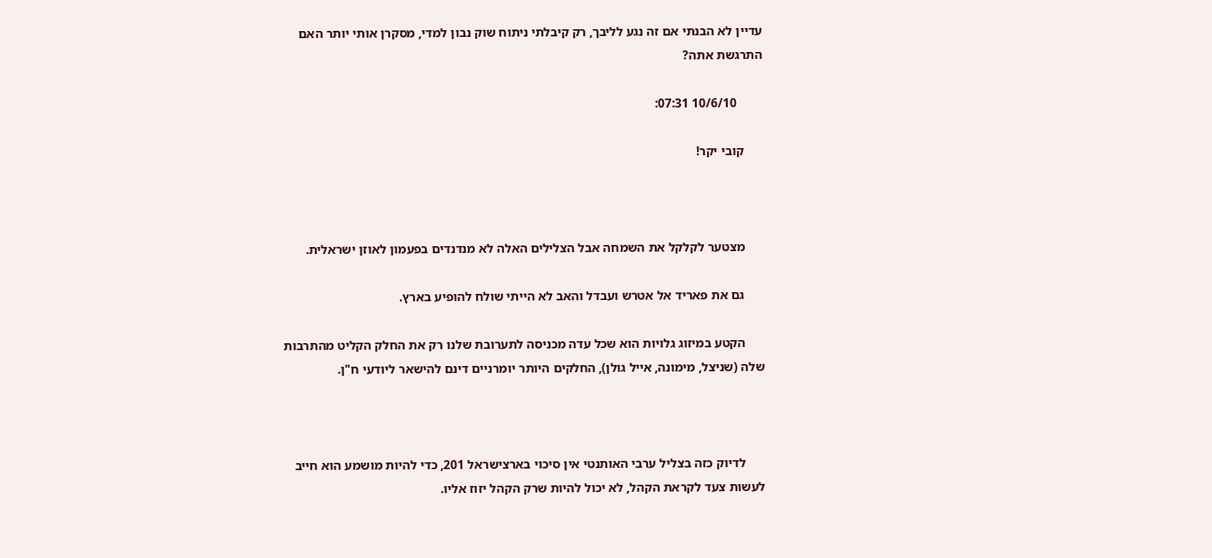עדיין לא הבנתי אם זה נגע לליבך, רק קיבלתי ניתוח שוק נבון למדי, מסקרן אותי יותר האם התרגשת אתה?

        10/6/10 07:31:

      קובי יקר!



      מצטער לקלקל את השמחה אבל הצלילים האלה לא מנדנדים בפעמון לאוזן ישראלית.

      גם את פאריד אל אטרש ועבדל והאב לא הייתי שולח להופיע בארץ.

      הקטע במיזוג גלויות הוא שכל עדה מכניסה לתערובת שלנו רק את החלק הקליט מהתרבות שלה (שניצל, מימונה, אייל גולן), החלקים היותר יומרניים דינם להישאר ליודעי ח"ן.



      לדיוק כזה בצליל ערבי האותנטי אין סיכוי בארצישראל 201, כדי להיות מושמע הוא חייב לעשות צעד לקראת הקהל, לא יכול להיות שרק הקהל יזוז אליו.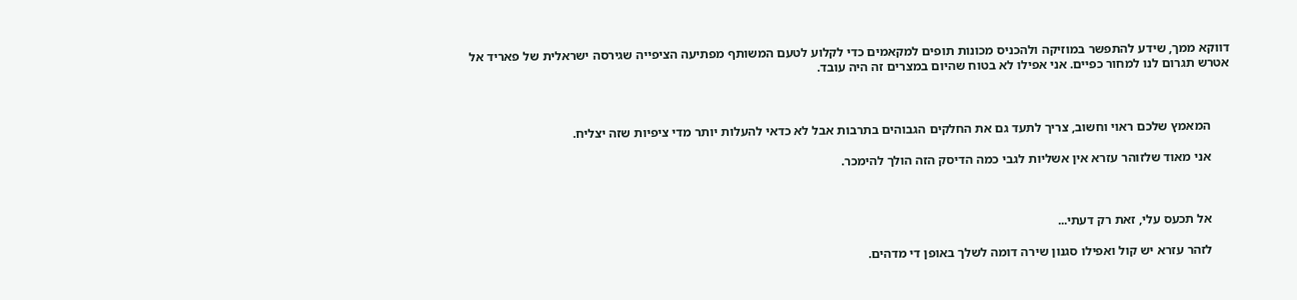דווקא ממך, שידע להתפשר במוזיקה ולהכניס מכונות תופים למקאמים כדי לקלוע לטעם המשותף מפתיעה הציפייה שגירסה ישראלית של פאריד אל אטרש תגרום לנו למחור כפיים. אני אפילו לא בטוח שהיום במצרים זה היה עובד.



      המאמץ שלכם ראוי וחשוב, צריך לתעד גם את החלקים הגבוהים בתרבות אבל לא כדאי להעלות יותר מדי ציפיות שזה יצליח.

      אני מאוד שלזוהר עזרא אין אשליות לגבי כמה הדיסק הזה הולך להימכר.



      אל תכעס עלי, זאת רק דעתי...

      לזהר עזרא יש קול ואפילו סגנון שירה דומה לשלך באופן די מדהים.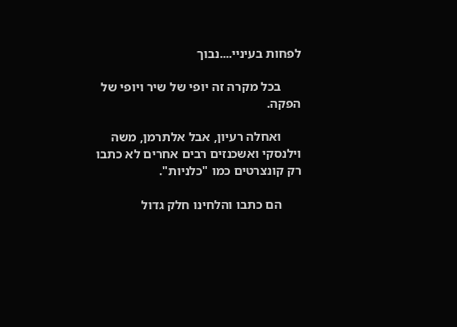לפחות בעיניי....נבוך

      בכל מקרה זה יופי של שיר ויופי של הפקה.

      ואחלה רעיון, אבל אלתרמן, משה וילנסקי ואשכנזים רבים אחרים לא כתבו רק קונצרטים כמו "כלניות".

      הם כתבו והלחינו חלק גדול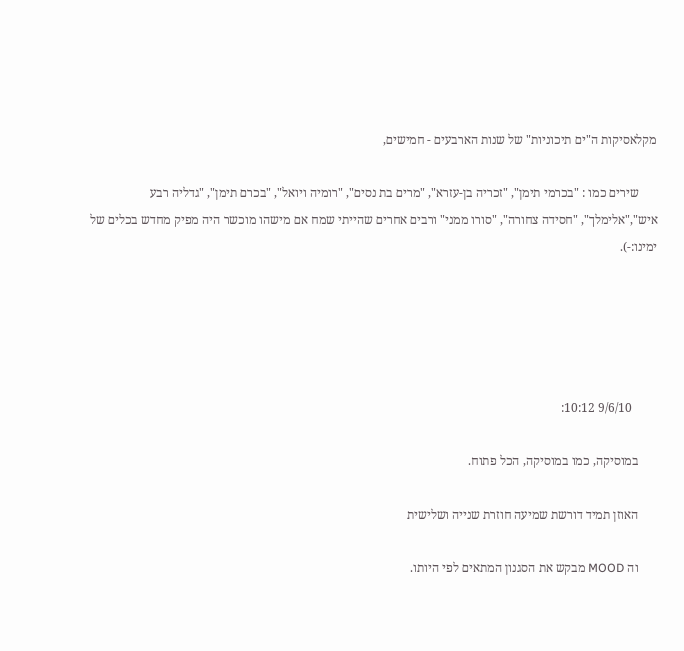מקלאסיקות ה"ים תיכוניות" של שנות הארבעים - חמישים,

      שירים כמו : "בכרמי תימן", "זכריה בן-עזרא", "מרים בת נסים", "רומיה ויואל", "בכרם תימן", "גדליה רבע איש","אלימלך", "חסידה צחורה", "סורו ממני" ורבים אחרים שהייתי שמח אם מישהו מוכשר היה מפיק מחדש בכלים של ימינו:-).





        9/6/10 10:12:

      במוסיקה, כמו במוסיקה, הכל פתוח.

      האוזן תמיד דורשת שמיעה חוזרת שנייה ושלישית

      וה MOOD מבקש את הסגנון המתאים לפי היותו.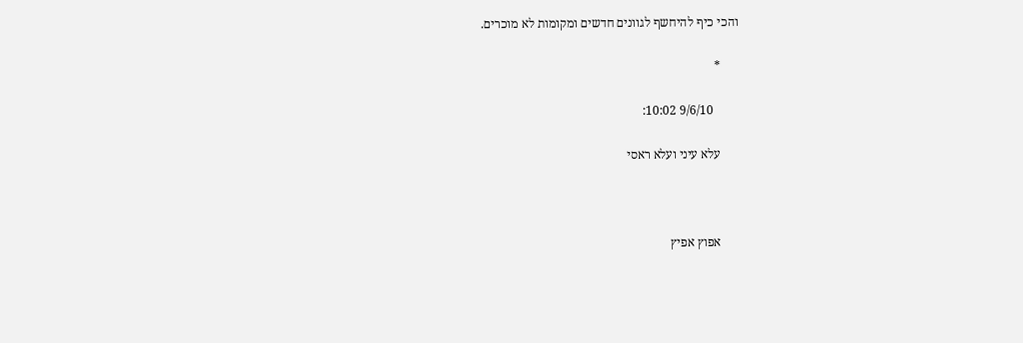והכי כיף להיחשף לגוונים חדשים ומקומות לא מוכרים.

      *

        9/6/10 10:02:

      עלא עיני ועלא ראסי



      אפוץ אפיץ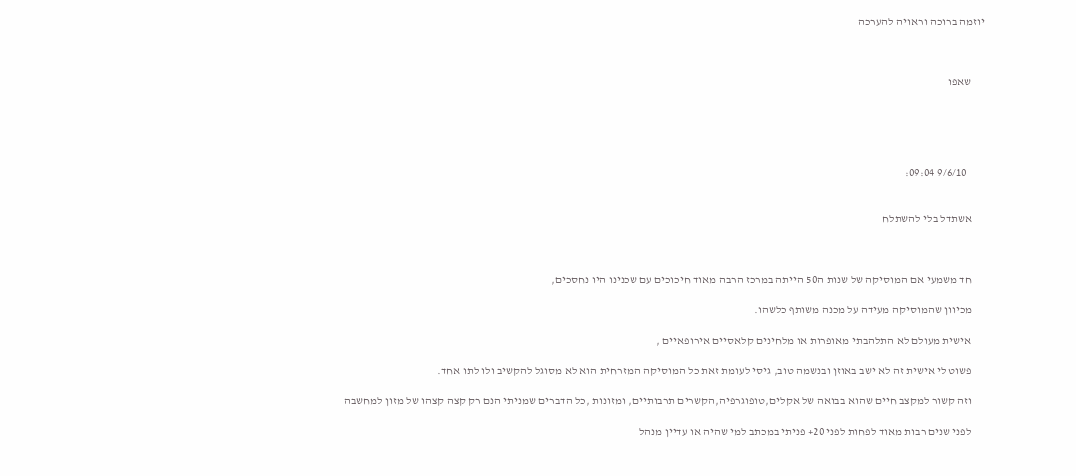יוזמה ברוכה וראויה להערכה



      שאפו





        9/6/10 09:04:


      אשתדל בלי להשתלח



      חד משמעי אם המוסיקה של שנות ה50 הייתה במרכז הרבה מאוד חיכוכים עם שכנינו היו נחסכים,

      מכיוון שהמוסיקה מעידה על מכנה משותף כלשהו.

      אישית מעולם לא התלהבתי מאופרות או מלחינים קלאסיים אירופאיים ,

      פשוט לי אישית זה לא ישב באוזן ובנשמה טוב, גיסי לעומת זאת כל המוסיקה המזרחית הוא לא מסוגל להקשיב ולו לתו אחד.

      וזה קשור למקצב חיים שהוא בבואה של אקלים,טופוגרפיה,הקשרים תרבותיים, ומזונות ,כל הדברים שמניתי הנם רק קצה קצהו של מזון למחשבה

      לפני שנים רבות מאוד לפחות לפני 20+ פניתי במכתב למי שהיה או עדיין מנהל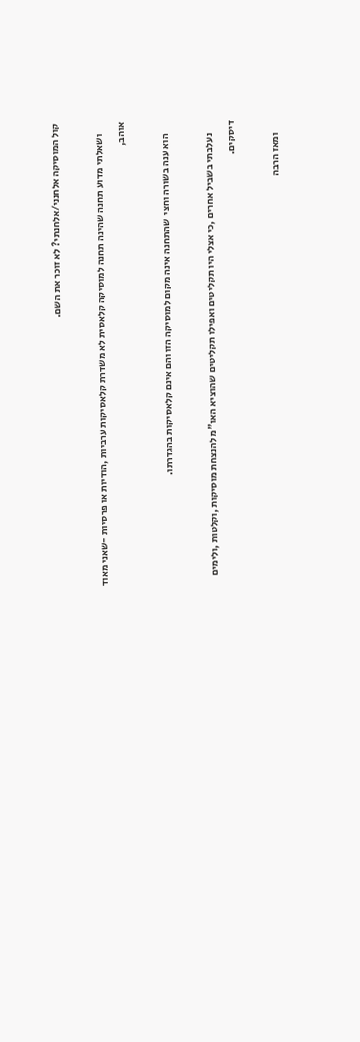קול המוסיקה אלחנני/אלחנתי? לא זוכר את השם.

      ושאלתי מדוע תחנה שהינה תחנה למוסיקה קלאסית לא משדרת קלאסיקות ערביות ,הודיות או פרסיות -שאני מאוד אוהב,

      הוא ענה בשורה וחצי  שהתחנה אינה מקום למוסיקה הזו והם אינם קלאסיקות בהגדרתו.

      נעלבתי בשביל אחרים ,כי אצלי היו תקליטים ואפילו תקליטים שהוציא האו"מ להנצחת מוסיקות ,וקלטות ,ולימים דיסקים.

      ומאז הרבה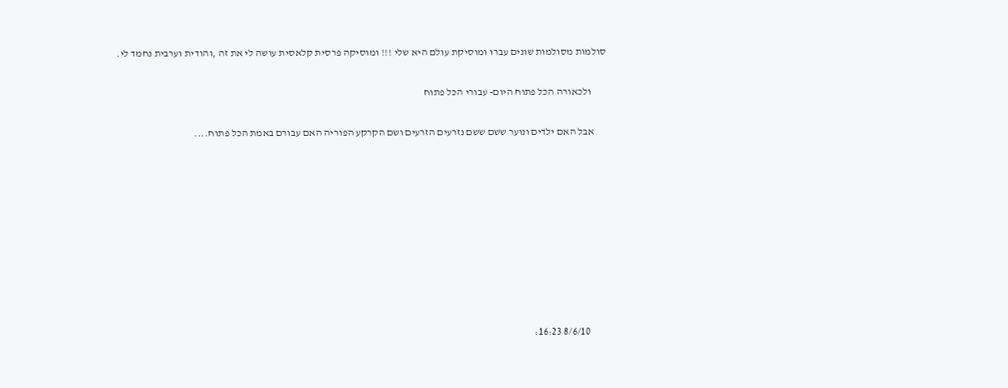סולמות מסולמות שונים עברו ומוסיקת עולם היא שלי !!! ומוסיקה פרסית קלאסית עושה לי את זה ,והודית וערבית נחמד לי.

       ולכאורה הכל פתוח היום- עבורי הכל פתוח

      אבל האם ילדים ונוער ששם ששם נזרעים הזרעים ושם הקרקע הפוריה האם עבורם באמת הכל פתוח....









        8/6/10 16:23: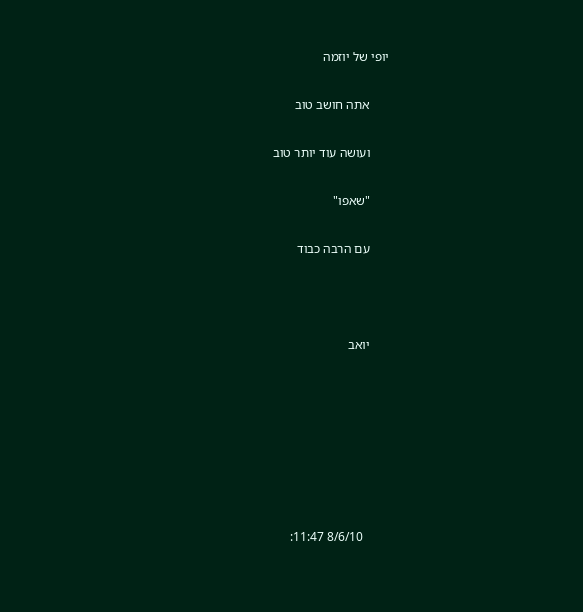יופי של יוזמה

      אתה חושב טוב

      ועושה עוד יותר טוב

      "שאפו"

      עם הרבה כבוד



      יואב







        8/6/10 11:47: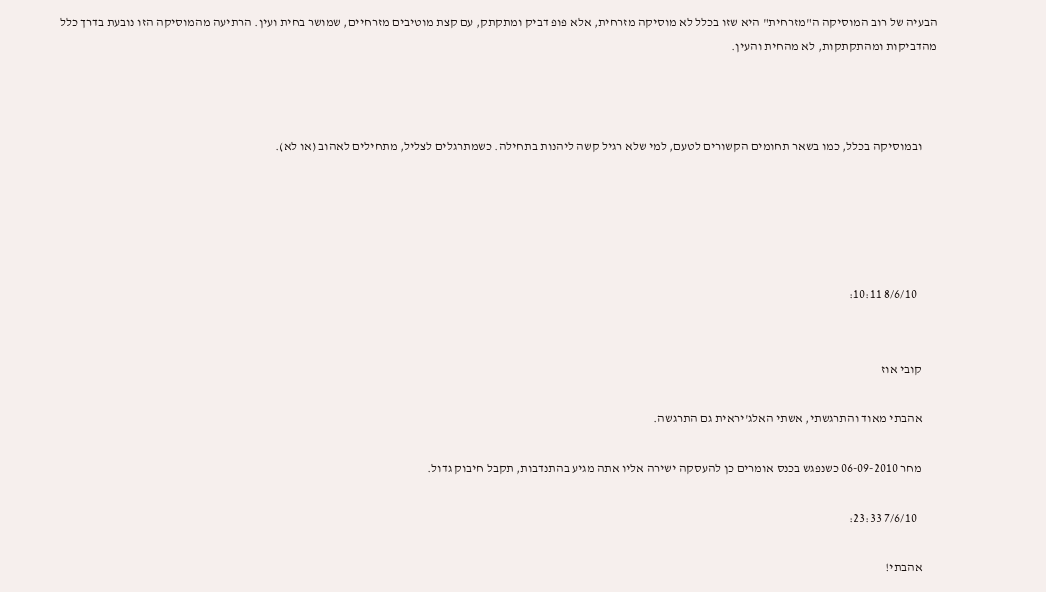הבעיה של רוב המוסיקה ה"מזרחית" היא שזו בכלל לא מוסיקה מזרחית, אלא פופ דביק ומתקתק, עם קצת מוטיבים מזרחיים, שמושר בחית ועין. הרתיעה מהמוסיקה הזו נובעת בדרך כלל מהדביקות ומהתקתקות, לא מהחית והעין.



      ובמוסיקה בכלל, כמו בשאר תחומים הקשורים לטעם, למי שלא רגיל קשה ליהנות בתחילה. כשמתרגלים לצליל, מתחילים לאהוב (או לא).





        8/6/10 10:11:


      קובי אוז

      אהבתי מאוד והתרגשתי, אשתי האלג'יראית גם התרגשה.

      מחר 06-09-2010 כשנפגש בכנס אומרים כן להעסקה ישירה אליו אתה מגיע בהתנדבות, תקבל חיבוק גדול.

        7/6/10 23:33:

      אהבתי!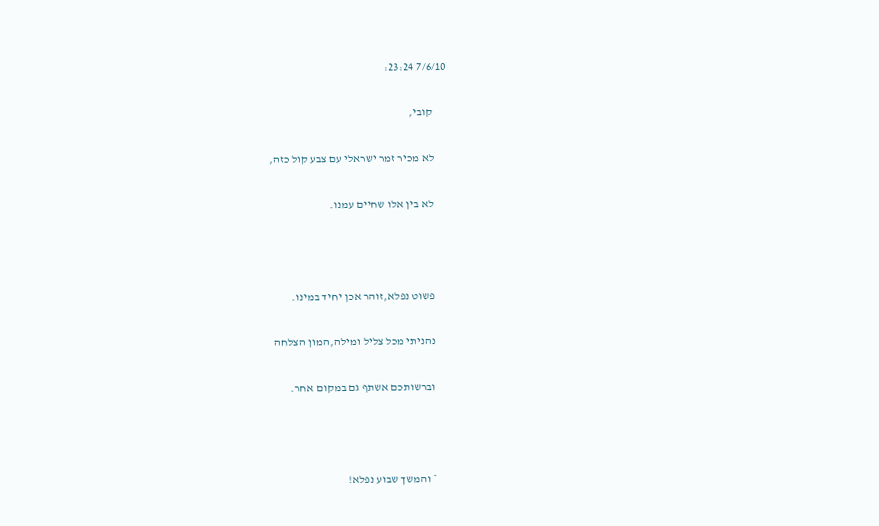7/6/10 23:24:

      קובי,

      לא מכיר זמר ישראלי עם צבע קול כזה,

      לא בין אלו שחיים עמנו.



      פשוט נפלא,זוהר אכן יחיד במינו.

      נהניתי מכל צליל ומילה,המון הצלחה

      וברשותכם אשתף גם במקום אחר.



      * והמשך שבוע נפלא!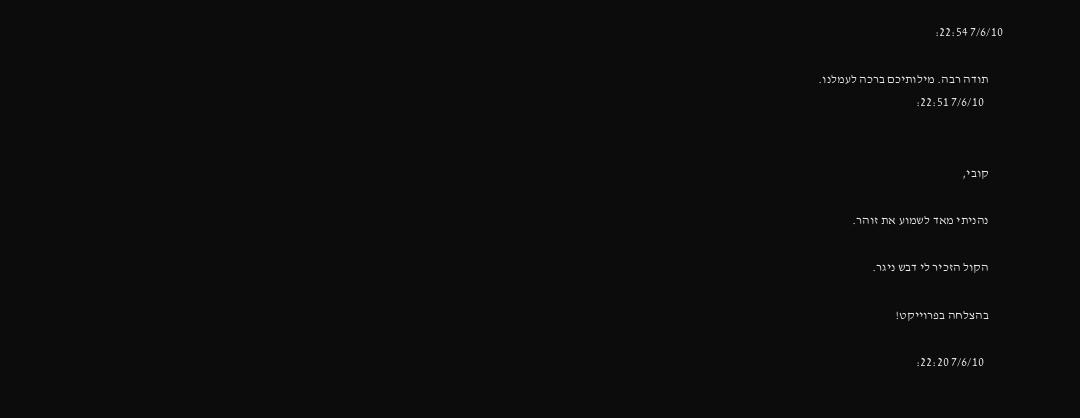7/6/10 22:54:

      תודה רבה. מילותיכם ברכה לעמלנו.
        7/6/10 22:51:


      קובי,

      נהניתי מאד לשמוע את זוהר.

      הקול הזכיר לי דבש ניגר.

      בהצלחה בפרוייקט!

        7/6/10 22:20: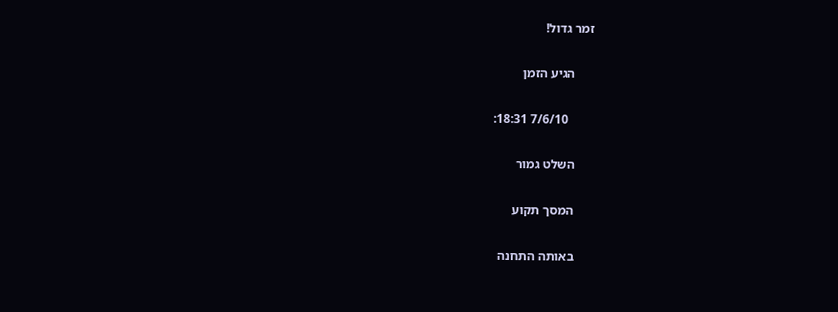זמר גדול!

      הגיע הזמן

        7/6/10 18:31:

      השלט גמור

      המסך תקוע

      באותה התחנה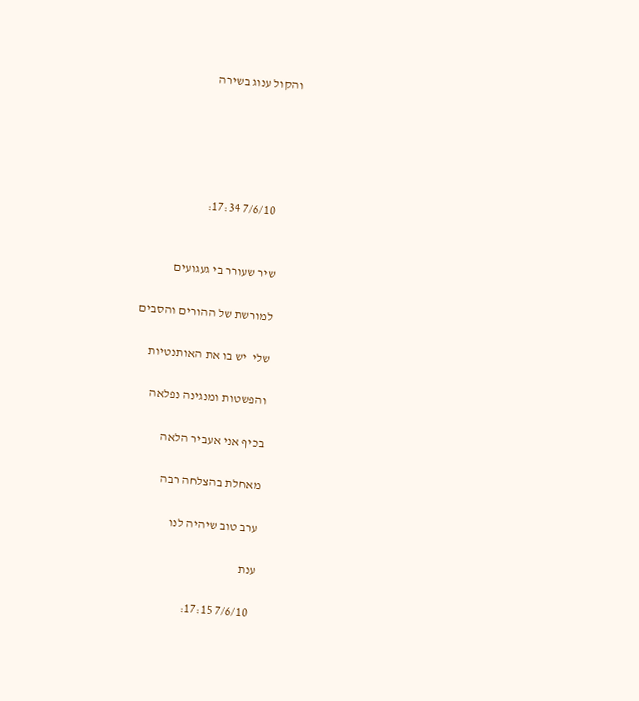והקול ענוג בשירה





        7/6/10 17:34:


      שיר שעורר בי געגועים

      למורשת של ההורים והסבים

      שלי  יש בו את האותנטיות

      והפשטות ומנגינה נפלאה

      בכיף אני אעביר הלאה

      מאחלת בהצלחה רבה

      ערב טוב שיהיה לנו

      ענת

        7/6/10 17:15: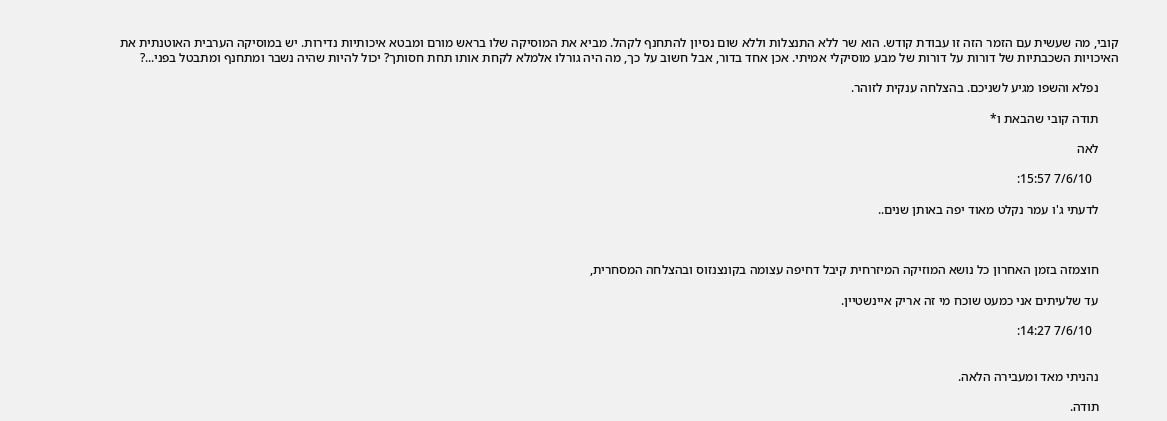קובי, מה שעשית עם הזמר הזה זו עבודת קודש. הוא שר ללא התנצלות וללא שום נסיון להתחנף לקהל. מביא את המוסיקה שלו בראש מורם ומבטא איכותיות נדירות. יש במוסיקה הערבית האוטנתית את האיכויות השכבתיות של דורות על דורות של מבע מוסיקלי אמיתי. אכן אחד בדור, אבל חשוב על כך, מה היה גורלו אלמלא לקחת אותו תחת חסותך? יכול להיות שהיה נשבר ומתחנף ומתבטל בפני...?

      נפלא והשפו מגיע לשניכם. בהצלחה ענקית לזוהר.

      תודה קובי שהבאת ו*

      לאה

        7/6/10 15:57:

      לדעתי ג'ו עמר נקלט מאוד יפה באותן שנים..



      חוצמזה בזמן האחרון כל נושא המוזיקה המיזרחית קיבל דחיפה עצומה בקונצנזוס ובהצלחה המסחרית,

      עד שלעיתים אני כמעט שוכח מי זה אריק איינשטיין.

        7/6/10 14:27:


      נהניתי מאד ומעבירה הלאה.

      תודה.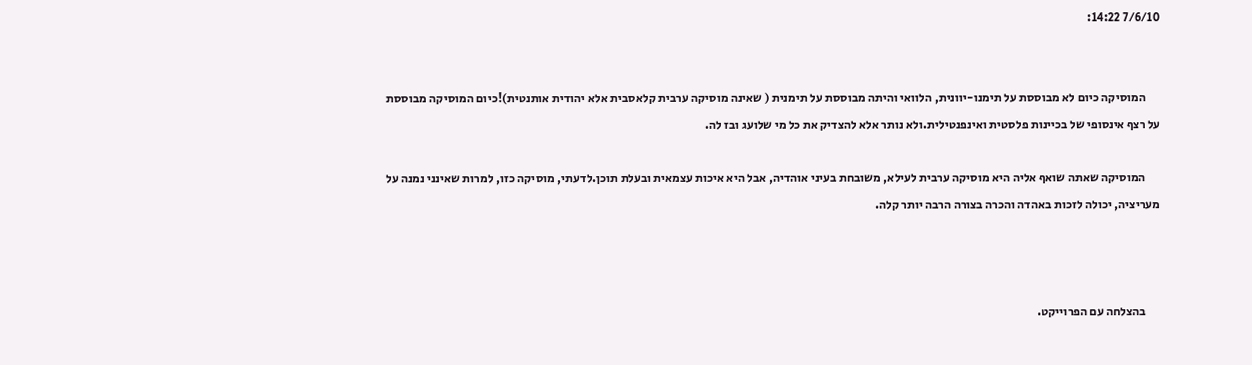7/6/10 14:22:


      המוסיקה כיום לא מבוססת על תימנו-יוונית, הלוואי והיתה מבוססת על תימנית ( שאינה מוסיקה ערבית קלאסבית אלא יהודית אותנטית)!כיום המוסיקה מבוססת על רצף אינסופי של בכיינות פלסטית ואינפנטילית.ולא נותר אלא להצדיק את כל מי שלועג ובז לה.

      המוסיקה שאתה שואף אליה היא מוסיקה ערבית לעילא, משובחת בעיני אוהדיה, אבל היא איכות עצמאית ובעלת תוכן.לדעתי, מוסיקה כזו, למרות שאינני נמנה על מעריציה, יכולה לזכות באהדה והכרה בצורה הרבה יותר קלה.



      בהצלחה עם הפרוייקט.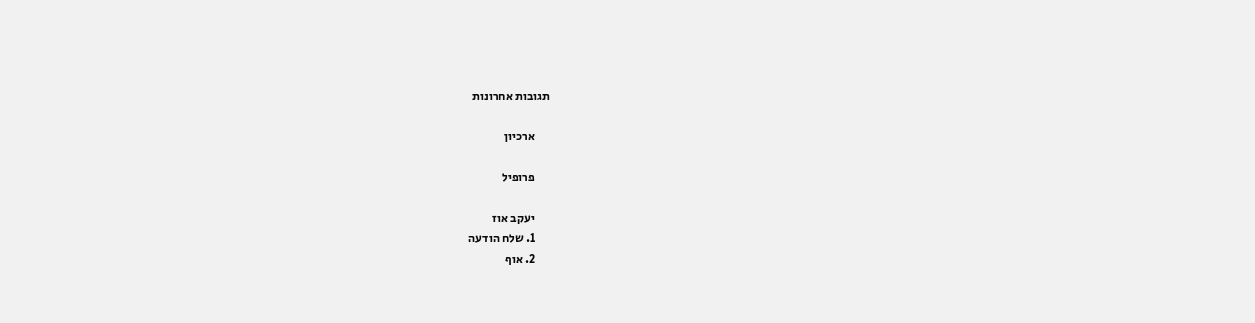תגובות אחרונות

      ארכיון

      פרופיל

      יעקב אוז
      1. שלח הודעה
      2. אוף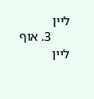ליין
      3. אוף ליין